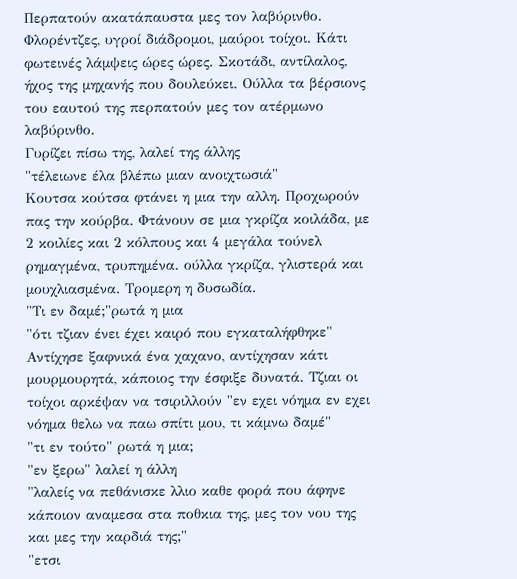Περπατούν ακατάπαυστα μες τον λαβύρινθο. Φλορέντζες, υγροί διάδρομοι, μαύροι τοίχοι. Κάτι φωτεινές λάμψεις ώρες ώρες. Σκοτάδι, αντίλαλος, ήχος της μηχανής που δουλεύκει. Ούλλα τα βέρσιονς του εαυτού της περπατούν μες τον ατέρμωνο λαβύρινθο.
Γυρίζει πίσω της, λαλεί της άλλης
"τέλειωνε έλα βλέπω μιαν ανοιχτωσιά"
Κουτσα κούτσα φτάνει η μια την αλλη. Προχωρούν πας την κούρβα. Φτάνουν σε μια γκρίζα κοιλάδα, με 2 κοιλίες και 2 κόλπους και 4 μεγάλα τούνελ ρημαγμένα, τρυπημένα. ούλλα γκρίζα, γλιστερά και μουχλιασμένα. Τρομερη η δυσωδία.
"Τι εν δαμέ;"ρωτά η μια
"ότι τζιαν ένει έχει καιρό που εγκαταλήφθηκε"
Αντίχησε ξαφνικά ένα χαχανο, αντίχησαν κάτι μουρμουρητά, κάποιος την έσφιξε δυνατά. Τζιαι οι τοίχοι αρκέψαν να τσιριλλούν "εν εχει νόημα εν εχει νόημα θελω να παω σπίτι μου, τι κάμνω δαμέ"
"τι εν τούτο" ρωτά η μια;
"εν ξερω" λαλεί η άλλη
"λαλείς να πεθάνισκε λλιο καθε φορά που άφηνε κάποιον αναμεσα στα ποθκια της, μες τον νου της και μες την καρδιά της;"
"ετσι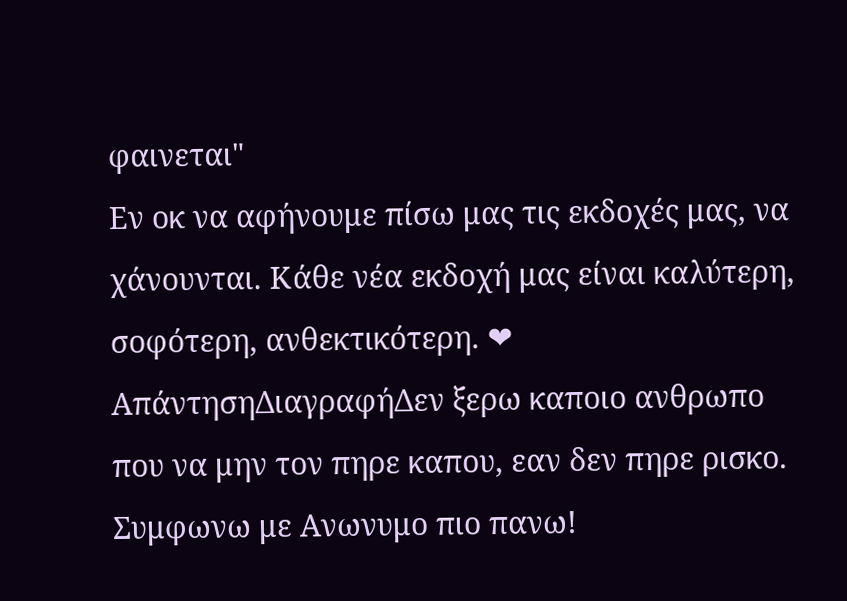φαινεται"
Εν οκ να αφήνουμε πίσω μας τις εκδοχές μας, να χάνουνται. Κάθε νέα εκδοχή μας είναι καλύτερη, σοφότερη, ανθεκτικότερη. ❤
ΑπάντησηΔιαγραφήΔεν ξερω καποιο ανθρωπο που να μην τον πηρε καπου, εαν δεν πηρε ρισκο. Συμφωνω με Ανωνυμο πιο πανω!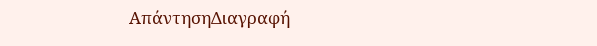ΑπάντησηΔιαγραφή